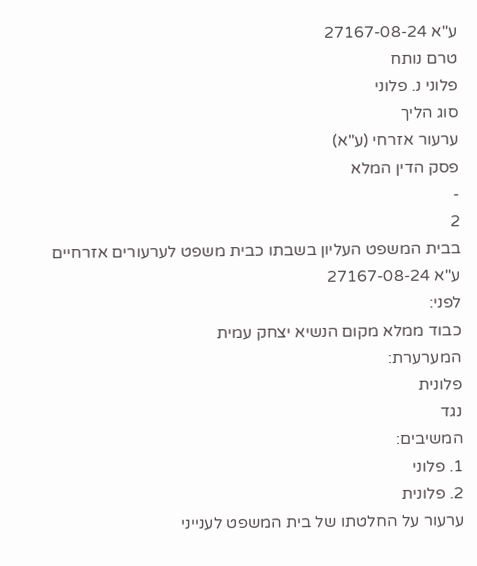ע"א 27167-08-24
טרם נותח
פלוני נ. פלוני
סוג הליך
ערעור אזרחי (ע"א)
פסק הדין המלא
-
2
בבית המשפט העליון בשבתו כבית משפט לערעורים אזרחיים
ע"א 27167-08-24
לפני:
כבוד ממלא מקום הנשיא יצחק עמית
המערערת:
פלונית
נגד
המשיבים:
1. פלוני
2. פלונית
ערעור על החלטתו של בית המשפט לענייני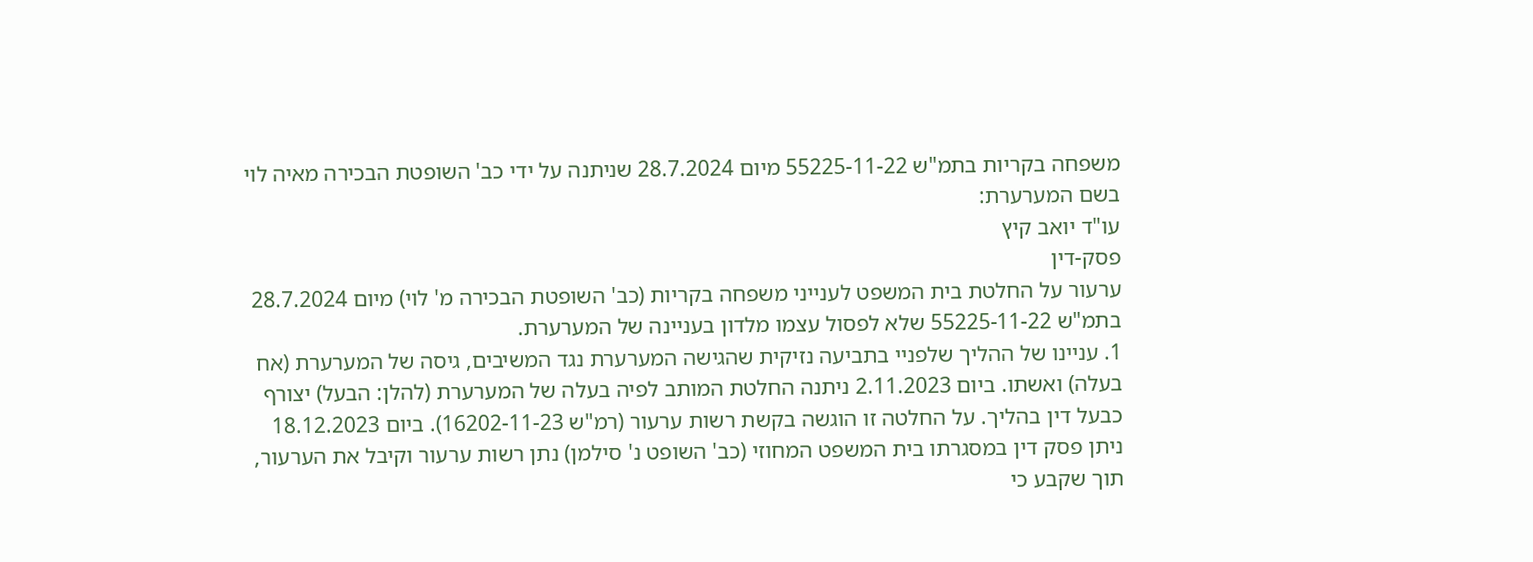משפחה בקריות בתמ"ש 55225-11-22 מיום 28.7.2024 שניתנה על ידי כב' השופטת הבכירה מאיה לוי
בשם המערערת:
עו"ד יואב קיץ
פסק-דין
ערעור על החלטת בית המשפט לענייני משפחה בקריות (כב' השופטת הבכירה מ' לוי) מיום 28.7.2024 בתמ"ש 55225-11-22 שלא לפסול עצמו מלדון בעניינה של המערערת.
1. עניינו של ההליך שלפניי בתביעה נזיקית שהגישה המערערת נגד המשיבים, גיסה של המערערת (אח בעלה) ואשתו. ביום 2.11.2023 ניתנה החלטת המותב לפיה בעלה של המערערת (להלן: הבעל) יצורף כבעל דין בהליך. על החלטה זו הוגשה בקשת רשות ערעור (רמ"ש 16202-11-23). ביום 18.12.2023 ניתן פסק דין במסגרתו בית המשפט המחוזי (כב' השופט נ' סילמן) נתן רשות ערעור וקיבל את הערעור, תוך שקבע כי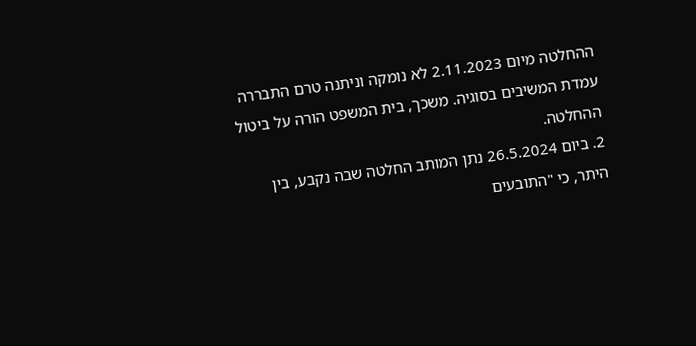ההחלטה מיום 2.11.2023 לא נומקה וניתנה טרם התבררה עמדת המשיבים בסוגיה. משכך, בית המשפט הורה על ביטול ההחלטה.
2. ביום 26.5.2024 נתן המותב החלטה שבה נקבע, בין היתר, כי "התובעים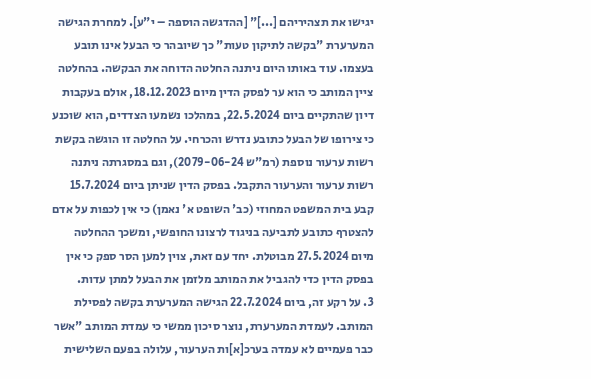יגישו את תצהיריהם [...]" [ההדגשה הוספה – י"ע]. למחרת הגישה המערערת "בקשה לתיקון טעות" כך שיובהר כי הבעל אינו תובע בעצמו. עוד באותו היום ניתנה החלטה הדוחה את הבקשה. בהחלטה ציין המותב כי הוא ער לפסק הדין מיום 18.12.2023, אולם בעקבות דיון שהתקיים ביום 22.5.2024, במהלכו נשמעו הצדדים, הוא שוכנע כי צירופו של הבעל כתובע נדרש והכרחי. על החלטה זו הוגשה בקשת רשות ערעור נוספת (רמ"ש 2079-06-24), וגם במסגרתה ניתנה רשות ערעור והערעור התקבל. בפסק הדין שניתן ביום 15.7.2024 קבע בית המשפט המחוזי (כב' השופט א' נאמן) כי אין לכפות על אדם להצטרף כתובע לתביעה בניגוד לרצונו החופשי, ומשכך ההחלטה מיום 27.5.2024 מבוטלת. יחד עם זאת, צוין למען הסר ספק כי אין בפסק הדין כדי להגביל את המותב מלזמן את הבעל למתן עדות.
3. על רקע זה, ביום 22.7.2024 הגישה המערערת בקשה לפסילת המותב. לעמדת המערערת, נוצר סיכון ממשי כי עמדת המותב "אשר כבר פעמיים לא עמדה בערכ[א]ות הערעור, עלולה בפעם השלישית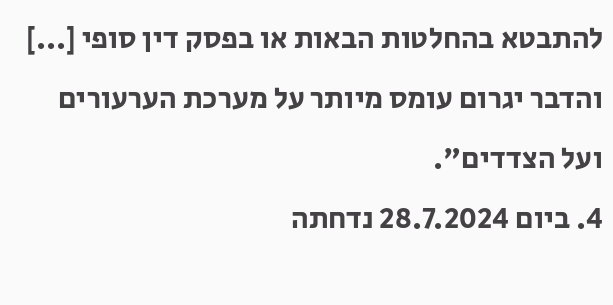להתבטא בהחלטות הבאות או בפסק דין סופי [...] והדבר יגרום עומס מיותר על מערכת הערעורים ועל הצדדים".
4. ביום 28.7.2024 נדחתה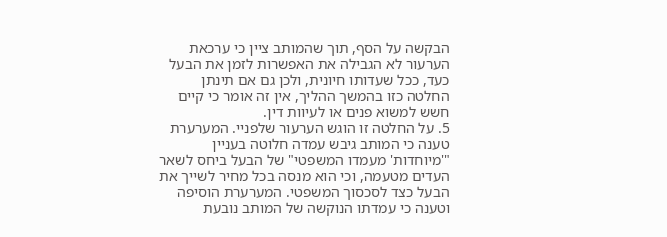הבקשה על הסף, תוך שהמותב ציין כי ערכאת הערעור לא הגבילה את האפשרות לזמן את הבעל כעד, ככל שעדותו חיונית, ולכן גם אם תינתן החלטה כזו בהמשך ההליך, אין זה אומר כי קיים חשש למשוא פנים או לעיוות דין.
5. על החלטה זו הוגש הערעור שלפניי. המערערת טענה כי המותב גיבש עמדה חלוטה בעניין "'מיוחדות' מעמדו המשפטי" של הבעל ביחס לשאר העדים מטעמה, וכי הוא מנסה בכל מחיר לשייך את הבעל כצד לסכסוך המשפטי. המערערת הוסיפה וטענה כי עמדתו הנוקשה של המותב נובעת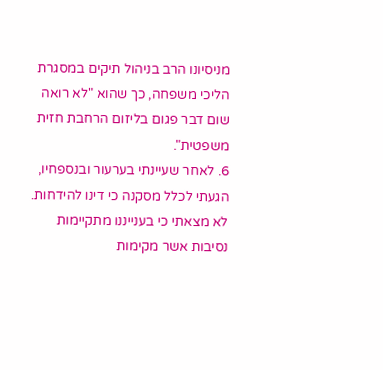מניסיונו הרב בניהול תיקים במסגרת הליכי משפחה, כך שהוא "לא רואה שום דבר פגום בליזום הרחבת חזית משפטית".
6. לאחר שעיינתי בערעור ובנספחיו, הגעתי לכלל מסקנה כי דינו להידחות.
לא מצאתי כי בענייננו מתקיימות נסיבות אשר מקימות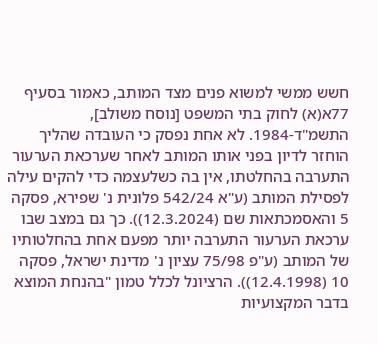חשש ממשי למשוא פנים מצד המותב, כאמור בסעיף 77א(א) לחוק בתי המשפט [נוסח משולב], התשמ"ד-1984. לא אחת נפסק כי העובדה שהליך הוחזר לדיון בפני אותו המותב לאחר שערכאת הערעור התערבה בהחלטתו, אין בה כשלעצמה כדי להקים עילה לפסילת המותב (ע"א 542/24 פלונית נ' שפירא, פסקה 5 והאסמכתאות שם (12.3.2024)). כך גם במצב שבו ערכאת הערעור התערבה יותר מפעם אחת בהחלטותיו של המותב (ע"פ 75/98 עציון נ' מדינת ישראל, פסקה 10 (12.4.1998)). הרציונל לכלל טמון "בהנחת המוצא בדבר המקצועיות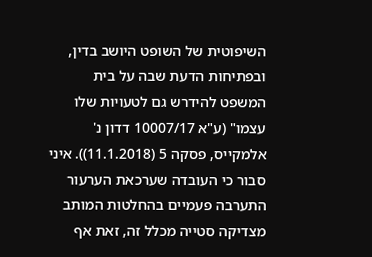השיפוטית של השופט היושב בדין, ובפתיחות הדעת שבה על בית המשפט להידרש גם לטעויות שלו עצמו" (ע"א 10007/17 דדון נ' אלמקייס, פסקה 5 (11.1.2018)). איני סבור כי העובדה שערכאת הערעור התערבה פעמיים בהחלטות המותב מצדיקה סטייה מכלל זה, זאת אף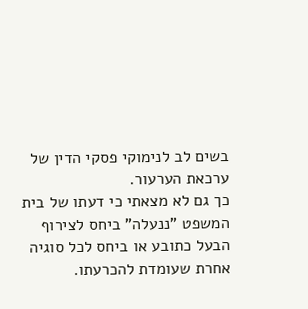בשים לב לנימוקי פסקי הדין של ערכאת הערעור.
כך גם לא מצאתי כי דעתו של בית המשפט "ננעלה" ביחס לצירוף הבעל כתובע או ביחס לכל סוגיה אחרת שעומדת להכרעתו.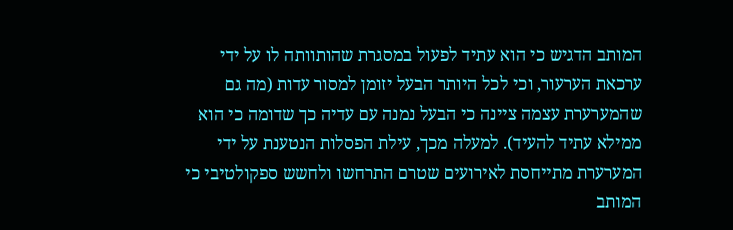המותב הדגיש כי הוא עתיד לפעול במסגרת שהותוותה לו על ידי ערכאת הערעור, וכי לכל היותר הבעל יזומן למסור עדות (מה גם שהמערערת עצמה ציינה כי הבעל נמנה עם עדיה כך שדומה כי הוא ממילא עתיד להעיד). למעלה מכך, עילת הפסלות הנטענת על ידי המערערת מתייחסת לאירועים שטרם התרחשו ולחשש ספקולטיבי כי המותב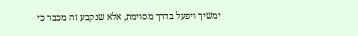ימשיך ויפעל בדרך מסוימת, אלא שנקבע זה מכבר כי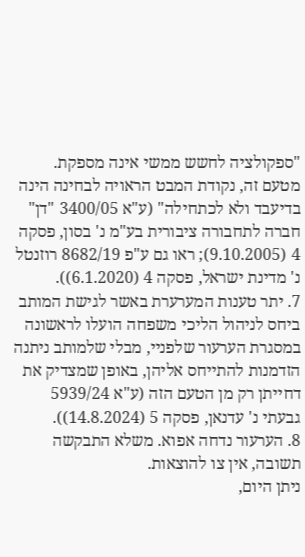"ספקולציה לחשש ממשי אינה מספקת. מטעם זה, נקודת המבט הראויה לבחינה הינה בדיעבד ולא לכתחילה" (ע"א 3400/05 "דן" חברה לתחבורה ציבורית בע"מ נ' בסון, פסקה 4 (9.10.2005); ראו גם ע"פ 8682/19 רוזנטל נ' מדינת ישראל, פסקה 4 (6.1.2020)).
7. יתר טענות המערערת באשר לגישת המותב ביחס לניהול הליכי משפחה הועלו לראשונה במסגרת הערעור שלפניי, מבלי שלמותב ניתנה הזדמנות להתייחס אליהן, באופן שמצדיק את דחייתן רק מן הטעם הזה (ע"א 5939/24 גבעתי נ' עדנאן, פסקה 5 (14.8.2024)).
8. הערעור נדחה אפוא. משלא התבקשה תשובה, אין צו להוצאות.
ניתן היום,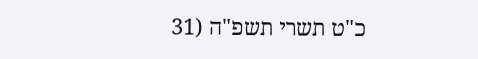כ"ט תשרי תשפ"ה (31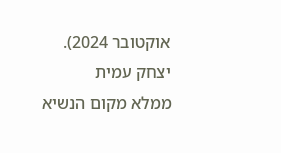אוקטובר 2024).
יצחק עמית
ממלא מקום הנשיא